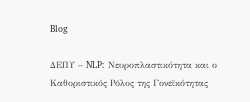Blog

ΔΕΠΥ – NLP: Νευροπλαστικότητα και ο Καθοριστικός Ρόλος της Γονεϊκότητας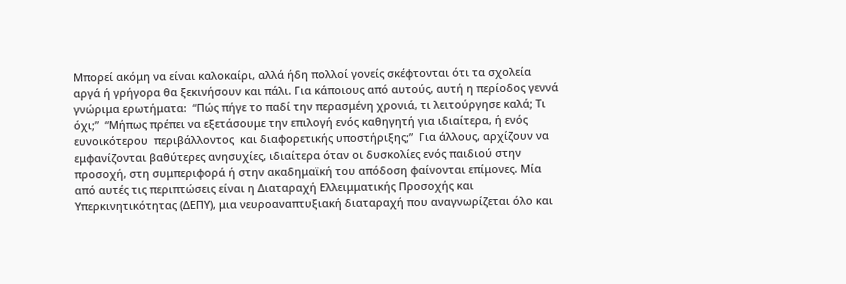Μπορεί ακόμη να είναι καλοκαίρι, αλλά ήδη πολλοί γονείς σκέφτονται ότι τα σχολεία αργά ή γρήγορα θα ξεκινήσουν και πάλι. Για κάποιους από αυτούς, αυτή η περίοδος γεννά γνώριμα ερωτήματα:  “Πώς πήγε το παδί την περασμένη χρονιά, τι λειτούργησε καλά; Τι όχι;”  “Μήπως πρέπει να εξετάσουμε την επιλογή ενός καθηγητή για ιδιαίτερα, ή ενός ευνοικότερου  περιβάλλοντος  και διαφορετικής υποστήριξης;”  Για άλλους, αρχίζουν να εμφανίζονται βαθύτερες ανησυχίες, ιδιαίτερα όταν οι δυσκολίες ενός παιδιού στην προσοχή, στη συμπεριφορά ή στην ακαδημαϊκή του απόδοση φαίνονται επίμονες. Μία από αυτές τις περιπτώσεις είναι η Διαταραχή Ελλειμματικής Προσοχής και Υπερκινητικότητας (ΔΕΠΥ), μια νευροαναπτυξιακή διαταραχή που αναγνωρίζεται όλο και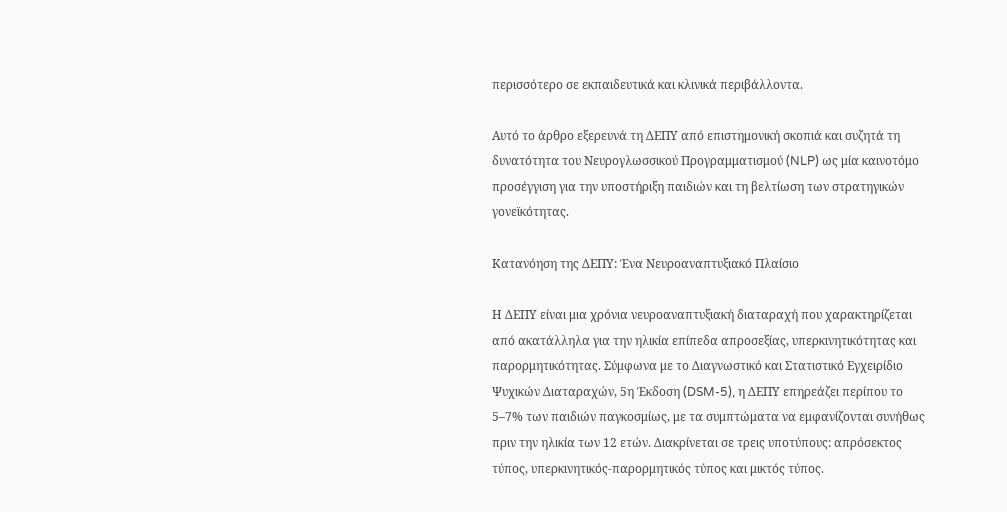περισσότερο σε εκπαιδευτικά και κλινικά περιβάλλοντα.

Αυτό το άρθρο εξερευνά τη ΔΕΠΥ από επιστημονική σκοπιά και συζητά τη δυνατότητα του Νευρογλωσσικού Προγραμματισμού (NLP) ως μία καινοτόμο προσέγγιση για την υποστήριξη παιδιών και τη βελτίωση των στρατηγικών γονεϊκότητας.

Κατανόηση της ΔΕΠΥ: Ένα Νευροαναπτυξιακό Πλαίσιο

Η ΔΕΠΥ είναι μια χρόνια νευροαναπτυξιακή διαταραχή που χαρακτηρίζεται από ακατάλληλα για την ηλικία επίπεδα απροσεξίας, υπερκινητικότητας και παρορμητικότητας. Σύμφωνα με το Διαγνωστικό και Στατιστικό Εγχειρίδιο Ψυχικών Διαταραχών, 5η Έκδοση (DSM-5), η ΔΕΠΥ επηρεάζει περίπου το 5–7% των παιδιών παγκοσμίως, με τα συμπτώματα να εμφανίζονται συνήθως πριν την ηλικία των 12 ετών. Διακρίνεται σε τρεις υποτύπους: απρόσεκτος τύπος, υπερκινητικός-παρορμητικός τύπος και μικτός τύπος.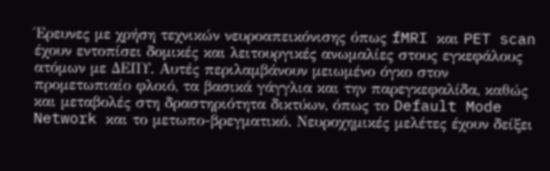Έρευνες με χρήση τεχνικών νευροαπεικόνισης όπως fMRI και PET scan έχουν εντοπίσει δομικές και λειτουργικές ανωμαλίες στους εγκεφάλους ατόμων με ΔΕΠΥ. Αυτές περιλαμβάνουν μειωμένο όγκο στον προμετωπιαίο φλοιό, τα βασικά γάγγλια και την παρεγκεφαλίδα, καθώς και μεταβολές στη δραστηριότητα δικτύων, όπως το Default Mode Network και το μετωπο-βρεγματικό. Νευροχημικές μελέτες έχουν δείξει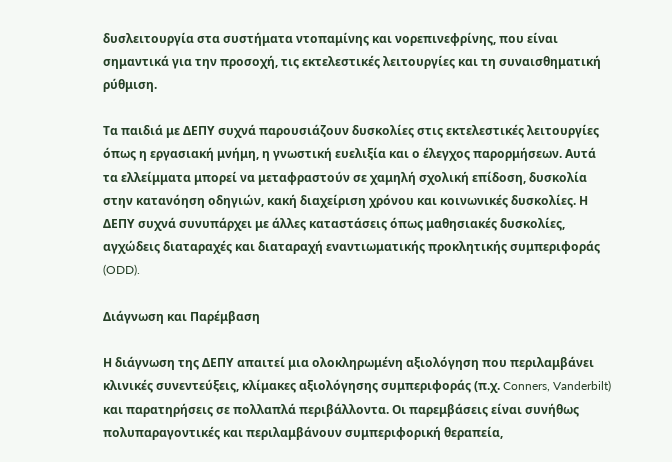δυσλειτουργία στα συστήματα ντοπαμίνης και νορεπινεφρίνης, που είναι σημαντικά για την προσοχή, τις εκτελεστικές λειτουργίες και τη συναισθηματική ρύθμιση.

Τα παιδιά με ΔΕΠΥ συχνά παρουσιάζουν δυσκολίες στις εκτελεστικές λειτουργίες όπως η εργασιακή μνήμη, η γνωστική ευελιξία και ο έλεγχος παρορμήσεων. Αυτά τα ελλείμματα μπορεί να μεταφραστούν σε χαμηλή σχολική επίδοση, δυσκολία στην κατανόηση οδηγιών, κακή διαχείριση χρόνου και κοινωνικές δυσκολίες. Η ΔΕΠΥ συχνά συνυπάρχει με άλλες καταστάσεις όπως μαθησιακές δυσκολίες, αγχώδεις διαταραχές και διαταραχή εναντιωματικής προκλητικής συμπεριφοράς (ODD).

Διάγνωση και Παρέμβαση

Η διάγνωση της ΔΕΠΥ απαιτεί μια ολοκληρωμένη αξιολόγηση που περιλαμβάνει κλινικές συνεντεύξεις, κλίμακες αξιολόγησης συμπεριφοράς (π.χ. Conners, Vanderbilt) και παρατηρήσεις σε πολλαπλά περιβάλλοντα. Οι παρεμβάσεις είναι συνήθως πολυπαραγοντικές και περιλαμβάνουν συμπεριφορική θεραπεία,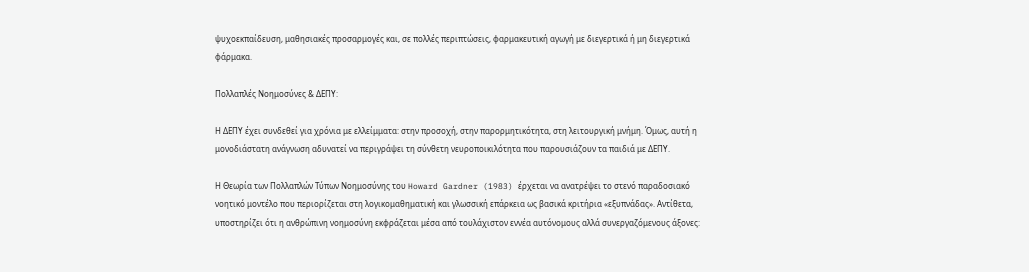ψυχοεκπαίδευση, μαθησιακές προσαρμογές και, σε πολλές περιπτώσεις, φαρμακευτική αγωγή με διεγερτικά ή μη διεγερτικά φάρμακα.

Πολλαπλές Νοημοσύνες & ΔΕΠΥ:

Η ΔΕΠΥ έχει συνδεθεί για χρόνια με ελλείμματα: στην προσοχή, στην παρορμητικότητα, στη λειτουργική μνήμη. Όμως, αυτή η μονοδιάστατη ανάγνωση αδυνατεί να περιγράψει τη σύνθετη νευροποικιλότητα που παρουσιάζουν τα παιδιά με ΔΕΠΥ.

Η Θεωρία των Πολλαπλών Τύπων Νοημοσύνης του Howard Gardner (1983) έρχεται να ανατρέψει το στενό παραδοσιακό νοητικό μοντέλο που περιορίζεται στη λογικομαθηματική και γλωσσική επάρκεια ως βασικά κριτήρια «εξυπνάδας». Αντίθετα, υποστηρίζει ότι η ανθρώπινη νοημοσύνη εκφράζεται μέσα από τουλάχιστον εννέα αυτόνομους αλλά συνεργαζόμενους άξονες: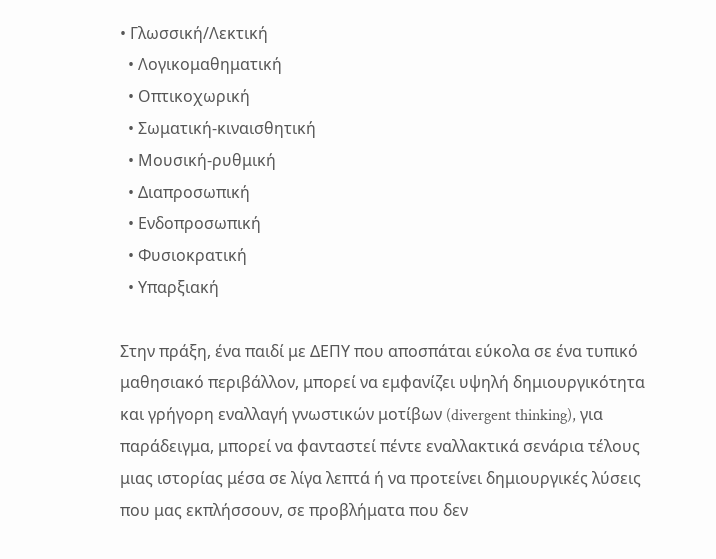• Γλωσσική/Λεκτική
  • Λογικομαθηματική
  • Οπτικοχωρική
  • Σωματική-κιναισθητική
  • Μουσική-ρυθμική
  • Διαπροσωπική
  • Ενδοπροσωπική
  • Φυσιοκρατική
  • Υπαρξιακή

Στην πράξη, ένα παιδί με ΔΕΠΥ που αποσπάται εύκολα σε ένα τυπικό μαθησιακό περιβάλλον, μπορεί να εμφανίζει υψηλή δημιουργικότητα και γρήγορη εναλλαγή γνωστικών μοτίβων (divergent thinking), για παράδειγμα, μπορεί να φανταστεί πέντε εναλλακτικά σενάρια τέλους μιας ιστορίας μέσα σε λίγα λεπτά ή να προτείνει δημιουργικές λύσεις που μας εκπλήσσουν, σε προβλήματα που δεν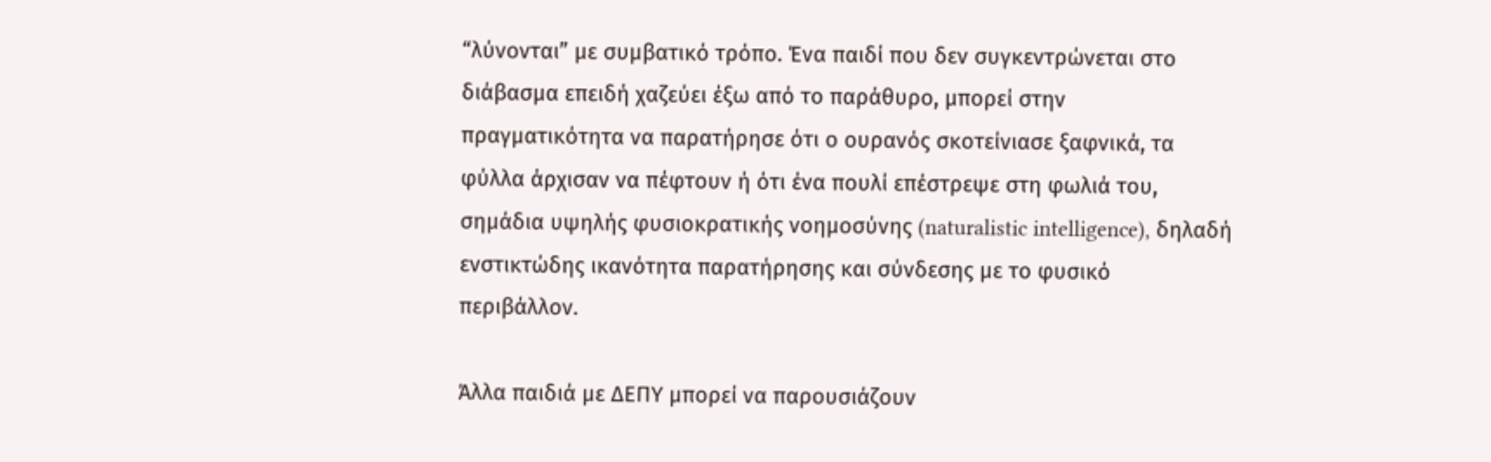“λύνονται” με συμβατικό τρόπο. Ένα παιδί που δεν συγκεντρώνεται στο διάβασμα επειδή χαζεύει έξω από το παράθυρο, μπορεί στην πραγματικότητα να παρατήρησε ότι ο ουρανός σκοτείνιασε ξαφνικά, τα φύλλα άρχισαν να πέφτουν ή ότι ένα πουλί επέστρεψε στη φωλιά του, σημάδια υψηλής φυσιοκρατικής νοημοσύνης (naturalistic intelligence), δηλαδή ενστικτώδης ικανότητα παρατήρησης και σύνδεσης με το φυσικό περιβάλλον.

Άλλα παιδιά με ΔΕΠΥ μπορεί να παρουσιάζουν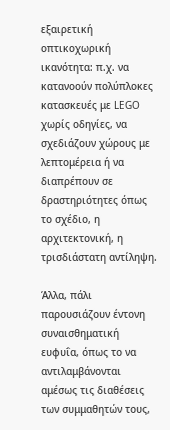εξαιρετική οπτικοχωρική ικανότητα: π.χ. να κατανοούν πολύπλοκες κατασκευές με LEGO χωρίς οδηγίες, να σχεδιάζουν χώρους με λεπτομέρεια ή να διαπρέπουν σε δραστηριότητες όπως το σχέδιο, η αρχιτεκτονική, η τρισδιάστατη αντίληψη.

Άλλα, πάλι παρουσιάζουν έντονη συναισθηματική ευφυΐα, όπως το να αντιλαμβάνονται αμέσως τις διαθέσεις των συμμαθητών τους,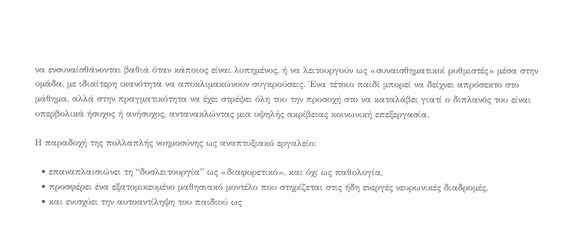να ενσυναίσθάνονται βαθιά όταν κάποιος είναι λυπημένος, ή να λειτουργούν ως «συναισθηματικοί ρυθμιστές» μέσα στην ομάδα, με ιδιαίτερη ικανότητα να αποκλιμακώνουν συγκρούσεις. Ένα τέτοιο παιδί μπορεί να δείχνει απρόσεκτο στο μάθημα, αλλά στην πραγματικότητα να έχει στρέψει όλη του την προσοχή στο να καταλάβει γιατί ο διπλανός του είναι υπερβολικά ήσυχος ή ανήσυχος, αντανακλώντας μια υψηλής ακρίβειας κοινωνική επεξεργασία.

Η παραδοχή της πολλαπλής νοημοσύνης ως αναπτυξιακό εργαλείο:

  • επαναπλαισιώνει τη “δυσλειτουργία” ως «διαφορετικό», και όχι ως παθολογία,
  • προσφέρει ένα εξατομικευμένο μαθησιακό μοντέλο που στηρίζεται στις ήδη ενεργές νευρωνικές διαδρομές,
  • και ενισχύει την αυτοαντίληψη του παιδιού ως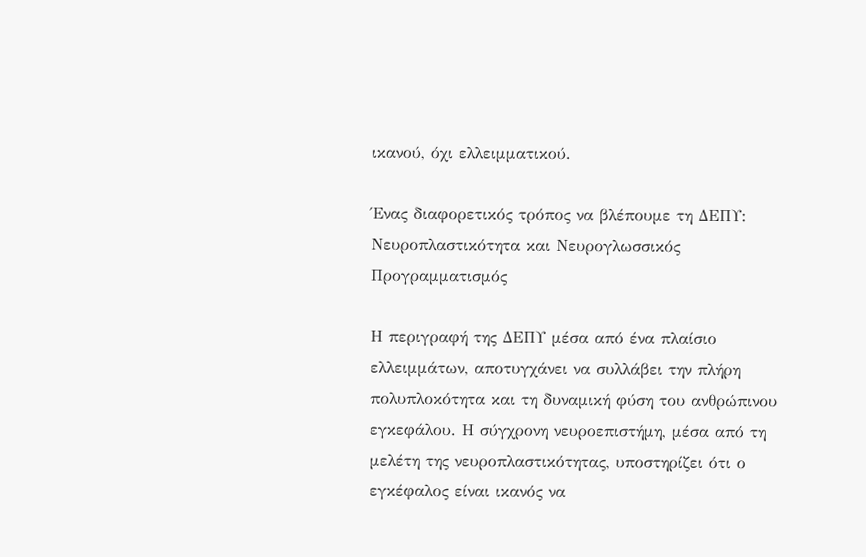ικανού, όχι ελλειμματικού.

Ένας διαφορετικός τρόπος να βλέπουμε τη ΔΕΠΥ: Νευροπλαστικότητα και Νευρογλωσσικός Προγραμματισμός

Η περιγραφή της ΔΕΠΥ μέσα από ένα πλαίσιο ελλειμμάτων, αποτυγχάνει να συλλάβει την πλήρη πολυπλοκότητα και τη δυναμική φύση του ανθρώπινου εγκεφάλου. Η σύγχρονη νευροεπιστήμη, μέσα από τη μελέτη της νευροπλαστικότητας, υποστηρίζει ότι ο εγκέφαλος είναι ικανός να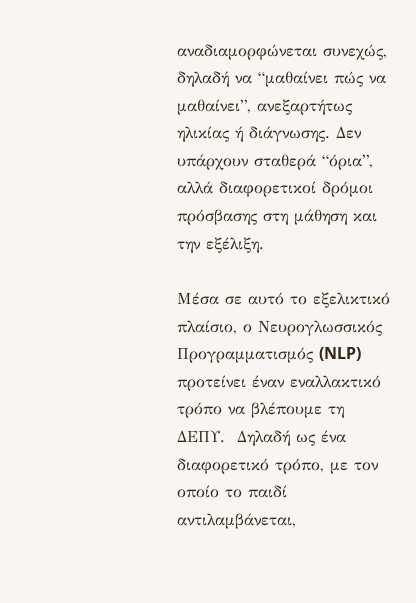αναδιαμορφώνεται συνεχώς, δηλαδή να “μαθαίνει πώς να μαθαίνει”, ανεξαρτήτως ηλικίας ή διάγνωσης. Δεν υπάρχουν σταθερά “όρια”, αλλά διαφορετικοί δρόμοι πρόσβασης στη μάθηση και την εξέλιξη.

Μέσα σε αυτό το εξελικτικό πλαίσιο, ο Νευρογλωσσικός Προγραμματισμός (NLP) προτείνει έναν εναλλακτικό τρόπο να βλέπουμε τη ΔΕΠΥ.  Δηλαδή ως ένα διαφορετικό τρόπο, με τον οποίο το παιδί αντιλαμβάνεται,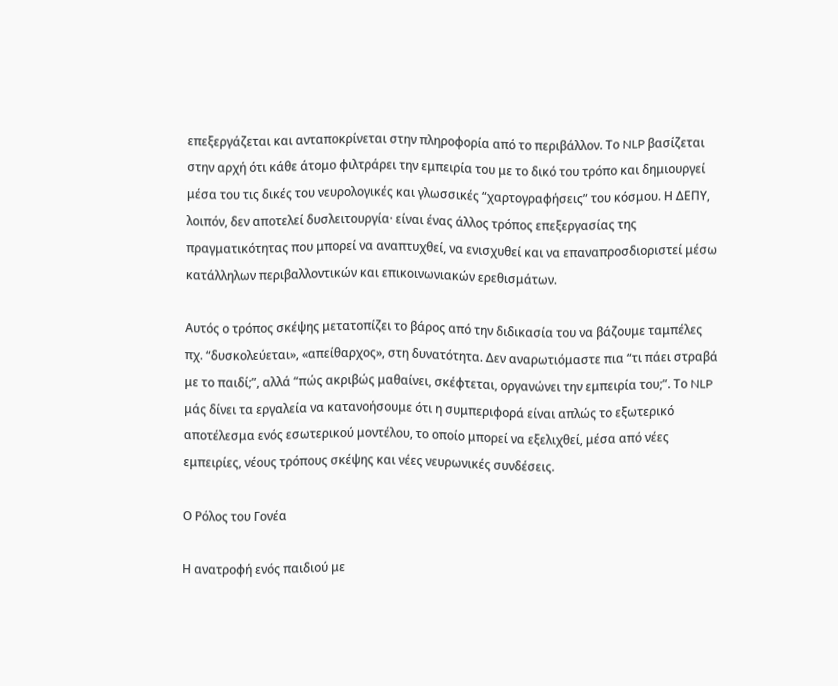επεξεργάζεται και ανταποκρίνεται στην πληροφορία από το περιβάλλον. Το NLP βασίζεται στην αρχή ότι κάθε άτομο φιλτράρει την εμπειρία του με το δικό του τρόπο και δημιουργεί μέσα του τις δικές του νευρολογικές και γλωσσικές “χαρτογραφήσεις” του κόσμου. Η ΔΕΠΥ, λοιπόν, δεν αποτελεί δυσλειτουργία· είναι ένας άλλος τρόπος επεξεργασίας της πραγματικότητας που μπορεί να αναπτυχθεί, να ενισχυθεί και να επαναπροσδιοριστεί μέσω κατάλληλων περιβαλλοντικών και επικοινωνιακών ερεθισμάτων.

Αυτός ο τρόπος σκέψης μετατοπίζει το βάρος από την διδικασία του να βάζουμε ταμπέλες πχ. “δυσκολεύεται», «απείθαρχος», στη δυνατότητα. Δεν αναρωτιόμαστε πια “τι πάει στραβά με το παιδί;”, αλλά “πώς ακριβώς μαθαίνει, σκέφτεται, οργανώνει την εμπειρία του;”. Το NLP μάς δίνει τα εργαλεία να κατανοήσουμε ότι η συμπεριφορά είναι απλώς το εξωτερικό αποτέλεσμα ενός εσωτερικού μοντέλου, το οποίο μπορεί να εξελιχθεί, μέσα από νέες εμπειρίες, νέους τρόπους σκέψης και νέες νευρωνικές συνδέσεις.

Ο Ρόλος του Γονέα

Η ανατροφή ενός παιδιού με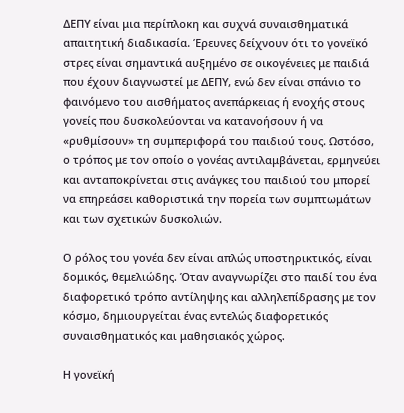ΔΕΠΥ είναι μια περίπλοκη και συχνά συναισθηματικά απαιτητική διαδικασία. Έρευνες δείχνουν ότι το γονεϊκό στρες είναι σημαντικά αυξημένο σε οικογένειες με παιδιά που έχουν διαγνωστεί με ΔΕΠΥ, ενώ δεν είναι σπάνιο το φαινόμενο του αισθήματος ανεπάρκειας ή ενοχής στους γονείς που δυσκολεύονται να κατανοήσουν ή να «ρυθμίσουν» τη συμπεριφορά του παιδιού τους. Ωστόσο, ο τρόπος με τον οποίο ο γονέας αντιλαμβάνεται, ερμηνεύει και ανταποκρίνεται στις ανάγκες του παιδιού του μπορεί να επηρεάσει καθοριστικά την πορεία των συμπτωμάτων και των σχετικών δυσκολιών.

Ο ρόλος του γονέα δεν είναι απλώς υποστηρικτικός, είναι δομικός, θεμελιώδης. Όταν αναγνωρίζει στο παιδί του ένα διαφορετικό τρόπο αντίληψης και αλληλεπίδρασης με τον κόσμο, δημιουργείται ένας εντελώς διαφορετικός συναισθηματικός και μαθησιακός χώρος.

Η γονεϊκή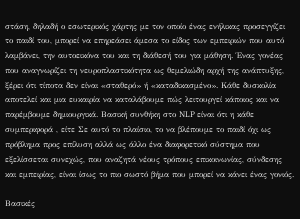στάση, δηλαδή ο εσωτερικός χάρτης με τον οποίο ένας ενήλικας προσεγγίζει το παιδί του, μπορεί να επηρεάσει άμεσα το είδος των εμπειριών που αυτό λαμβάνει, την αυτοεικόνα του και τη διάθεσή του για μάθηση. Ένας γονέας που αναγνωρίζει τη νευροπλαστικότητα ως θεμελιώδη αρχή της ανάπτυξης, ξέρει ότι τίποτα δεν είναι «σταθερό» ή «καταδικασμένο». Κάθε δυσκολία αποτελεί και μια ευκαιρία να καταλάβουμε πώς λειτουργεί κάποιος και να παρέμβουμε δημιουργικά. Βασική συνθήκη στο NLP είναι ότι η κάθε συμπεριφορά , είτε Σε αυτό το πλαίσιο, το να βλέπουμε το παιδί όχι ως πρόβλημα προς επίλυση αλλά ως άλλο ένα διαφορετικό σύστημα που εξελίσσεται συνεχώς, που αναζητά νέους τρόπους επικοινωνίας, σύνδεσης και εμπειρίας, είναι ίσως το πιο σωστό βήμα που μπορεί να κάνει ένας γονιός.

Βασικές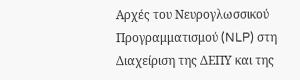Αρχές του Νευρογλωσσικού Προγραμματισμού (NLP) στη Διαχείριση της ΔΕΠΥ και της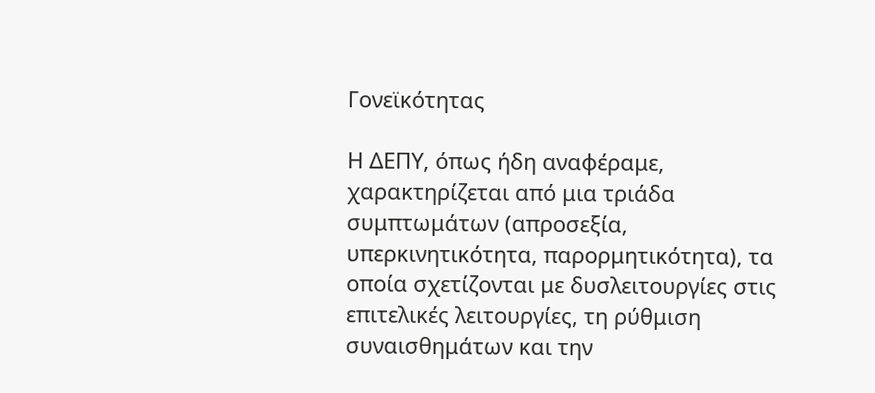Γονεϊκότητας

Η ΔΕΠΥ, όπως ήδη αναφέραμε, χαρακτηρίζεται από μια τριάδα συμπτωμάτων (απροσεξία, υπερκινητικότητα, παρορμητικότητα), τα οποία σχετίζονται με δυσλειτουργίες στις επιτελικές λειτουργίες, τη ρύθμιση συναισθημάτων και την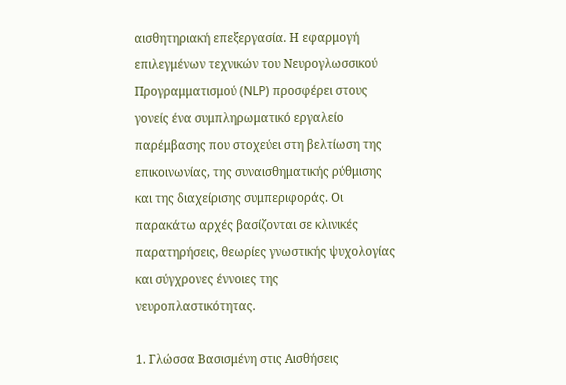αισθητηριακή επεξεργασία. Η εφαρμογή επιλεγμένων τεχνικών του Νευρογλωσσικού Προγραμματισμού (NLP) προσφέρει στους γονείς ένα συμπληρωματικό εργαλείο παρέμβασης που στοχεύει στη βελτίωση της επικοινωνίας, της συναισθηματικής ρύθμισης και της διαχείρισης συμπεριφοράς. Οι παρακάτω αρχές βασίζονται σε κλινικές παρατηρήσεις, θεωρίες γνωστικής ψυχολογίας και σύγχρονες έννοιες της νευροπλαστικότητας.

1. Γλώσσα Βασισμένη στις Αισθήσεις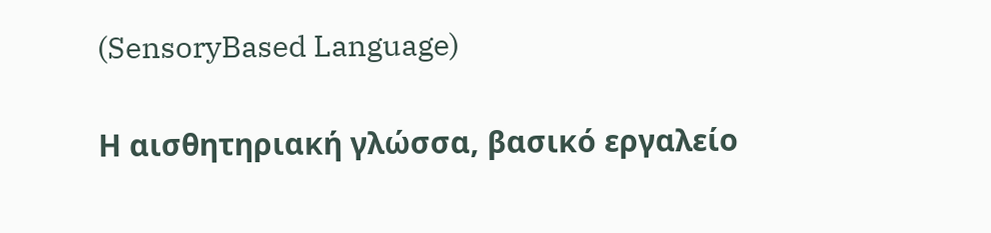(SensoryBased Language)

Η αισθητηριακή γλώσσα, βασικό εργαλείο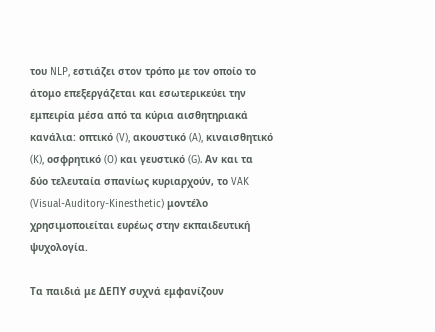του NLP, εστιάζει στον τρόπο με τον οποίο το άτομο επεξεργάζεται και εσωτερικεύει την εμπειρία μέσα από τα κύρια αισθητηριακά κανάλια: οπτικό (V), ακουστικό (A), κιναισθητικό (K), οσφρητικό (O) και γευστικό (G). Αν και τα δύο τελευταία σπανίως κυριαρχούν, το VAK (Visual-Auditory-Kinesthetic) μοντέλο χρησιμοποιείται ευρέως στην εκπαιδευτική ψυχολογία.

Τα παιδιά με ΔΕΠΥ συχνά εμφανίζουν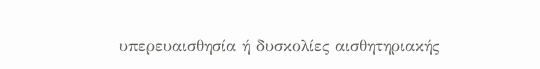υπερευαισθησία ή δυσκολίες αισθητηριακής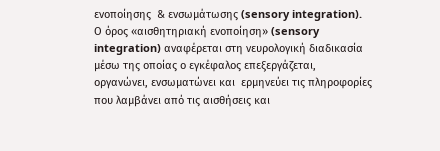ενοποίησης  & ενσωμάτωσης (sensory integration). Ο όρος «αισθητηριακή ενοποίηση» (sensory integration) αναφέρεται στη νευρολογική διαδικασία μέσω της οποίας ο εγκέφαλος επεξεργάζεται, οργανώνει, ενσωματώνει και  ερμηνεύει τις πληροφορίες που λαμβάνει από τις αισθήσεις και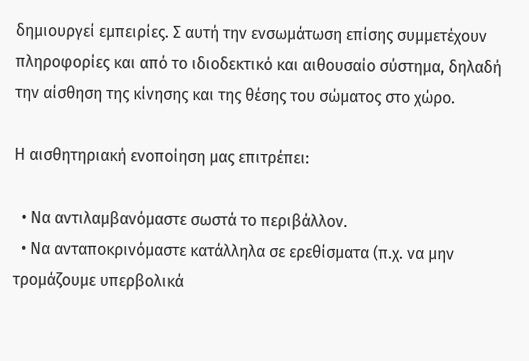δημιουργεί εμπειρίες. Σ αυτή την ενσωμάτωση επίσης συμμετέχουν πληροφορίες και από το ιδιοδεκτικό και αιθουσαίο σύστημα, δηλαδή την αίσθηση της κίνησης και της θέσης του σώματος στο χώρο.

Η αισθητηριακή ενοποίηση μας επιτρέπει:

  • Να αντιλαμβανόμαστε σωστά το περιβάλλον.
  • Να ανταποκρινόμαστε κατάλληλα σε ερεθίσματα (π.χ. να μην τρομάζουμε υπερβολικά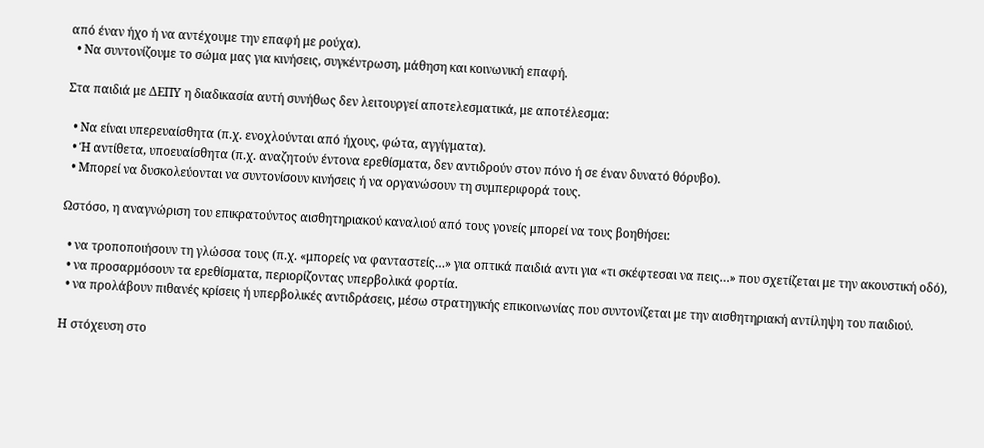από έναν ήχο ή να αντέχουμε την επαφή με ρούχα).
  • Να συντονίζουμε το σώμα μας για κινήσεις, συγκέντρωση, μάθηση και κοινωνική επαφή.

Στα παιδιά με ΔΕΠΥ η διαδικασία αυτή συνήθως δεν λειτουργεί αποτελεσματικά, με αποτέλεσμα:

  • Να είναι υπερευαίσθητα (π.χ. ενοχλούνται από ήχους, φώτα, αγγίγματα).
  • Ή αντίθετα, υποευαίσθητα (π.χ. αναζητούν έντονα ερεθίσματα, δεν αντιδρούν στον πόνο ή σε έναν δυνατό θόρυβο).
  • Μπορεί να δυσκολεύονται να συντονίσουν κινήσεις ή να οργανώσουν τη συμπεριφορά τους.

Ωστόσο, η αναγνώριση του επικρατούντος αισθητηριακού καναλιού από τους γονείς μπορεί να τους βοηθήσει:

  • να τροποποιήσουν τη γλώσσα τους (π.χ. «μπορείς να φανταστείς…» για οπτικά παιδιά αντι για «τι σκέφτεσαι να πεις…» που σχετίζεται με την ακουστική οδό),
  • να προσαρμόσουν τα ερεθίσματα, περιορίζοντας υπερβολικά φορτία.
  • να προλάβουν πιθανές κρίσεις ή υπερβολικές αντιδράσεις, μέσω στρατηγικής επικοινωνίας που συντονίζεται με την αισθητηριακή αντίληψη του παιδιού.

Η στόχευση στο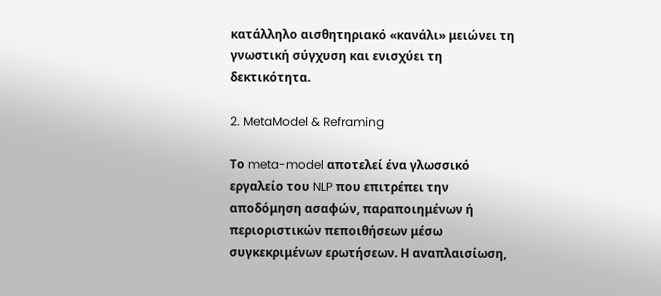κατάλληλο αισθητηριακό «κανάλι» μειώνει τη γνωστική σύγχυση και ενισχύει τη δεκτικότητα.

2. MetaModel & Reframing

Το meta-model αποτελεί ένα γλωσσικό εργαλείο του NLP που επιτρέπει την αποδόμηση ασαφών, παραποιημένων ή περιοριστικών πεποιθήσεων μέσω συγκεκριμένων ερωτήσεων. Η αναπλαισίωση,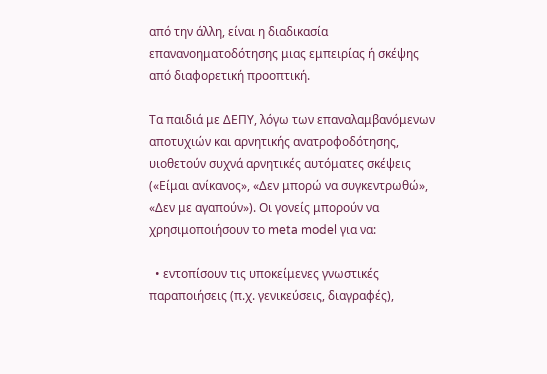από την άλλη, είναι η διαδικασία επανανοηματοδότησης μιας εμπειρίας ή σκέψης από διαφορετική προοπτική.

Τα παιδιά με ΔΕΠΥ, λόγω των επαναλαμβανόμενων αποτυχιών και αρνητικής ανατροφοδότησης, υιοθετούν συχνά αρνητικές αυτόματες σκέψεις («Είμαι ανίκανος», «Δεν μπορώ να συγκεντρωθώ», «Δεν με αγαπούν»). Οι γονείς μπορούν να χρησιμοποιήσουν το meta model για να:

  • εντοπίσουν τις υποκείμενες γνωστικές παραποιήσεις (π.χ. γενικεύσεις, διαγραφές),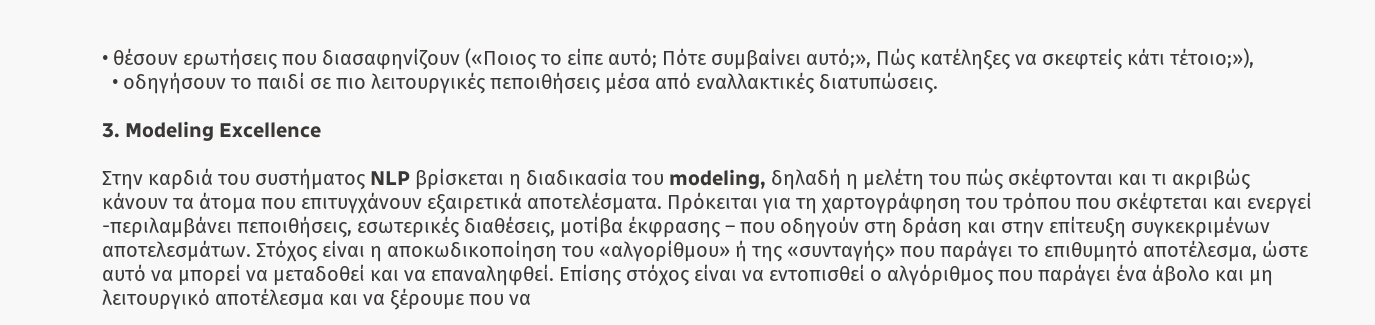• θέσουν ερωτήσεις που διασαφηνίζουν («Ποιος το είπε αυτό; Πότε συμβαίνει αυτό;», Πώς κατέληξες να σκεφτείς κάτι τέτοιο;»),
  • οδηγήσουν το παιδί σε πιο λειτουργικές πεποιθήσεις μέσα από εναλλακτικές διατυπώσεις.

3. Modeling Excellence

Στην καρδιά του συστήματος NLP βρίσκεται η διαδικασία του modeling, δηλαδή η μελέτη του πώς σκέφτονται και τι ακριβώς κάνουν τα άτομα που επιτυγχάνουν εξαιρετικά αποτελέσματα. Πρόκειται για τη χαρτογράφηση του τρόπου που σκέφτεται και ενεργεί  -περιλαμβάνει πεποιθήσεις, εσωτερικές διαθέσεις, μοτίβα έκφρασης – που οδηγούν στη δράση και στην επίτευξη συγκεκριμένων αποτελεσμάτων. Στόχος είναι η αποκωδικοποίηση του «αλγορίθμου» ή της «συνταγής» που παράγει το επιθυμητό αποτέλεσμα, ώστε αυτό να μπορεί να μεταδοθεί και να επαναληφθεί. Επίσης στόχος είναι να εντοπισθεί ο αλγόριθμος που παράγει ένα άβολο και μη λειτουργικό αποτέλεσμα και να ξέρουμε που να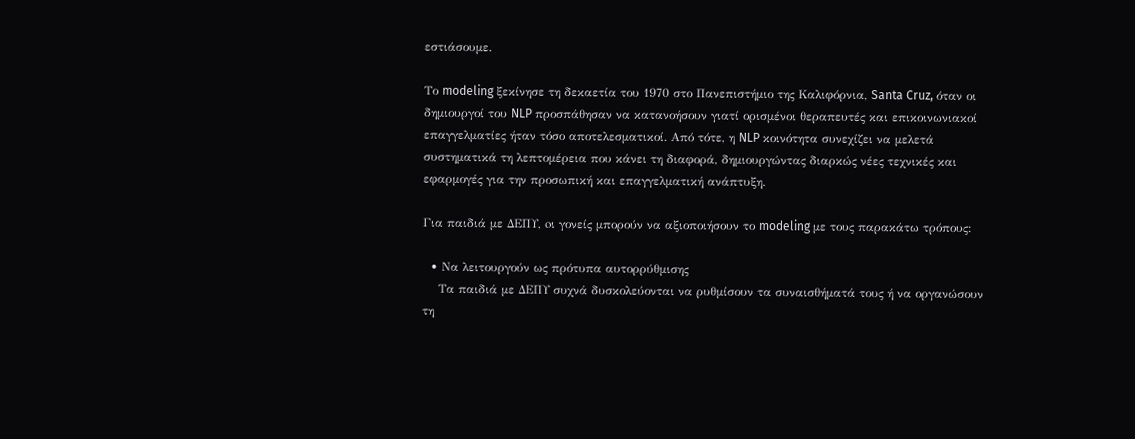εστιάσουμε.

Το modeling ξεκίνησε τη δεκαετία του 1970 στο Πανεπιστήμιο της Καλιφόρνια, Santa Cruz, όταν οι δημιουργοί του NLP προσπάθησαν να κατανοήσουν γιατί ορισμένοι θεραπευτές και επικοινωνιακοί επαγγελματίες ήταν τόσο αποτελεσματικοί. Από τότε, η NLP κοινότητα συνεχίζει να μελετά συστηματικά τη λεπτομέρεια που κάνει τη διαφορά, δημιουργώντας διαρκώς νέες τεχνικές και εφαρμογές για την προσωπική και επαγγελματική ανάπτυξη.

Για παιδιά με ΔΕΠΥ, oι γονείς μπορούν να αξιοποιήσουν το modeling με τους παρακάτω τρόπους:

  • Να λειτουργούν ως πρότυπα αυτορρύθμισης
    Τα παιδιά με ΔΕΠΥ συχνά δυσκολεύονται να ρυθμίσουν τα συναισθήματά τους ή να οργανώσουν τη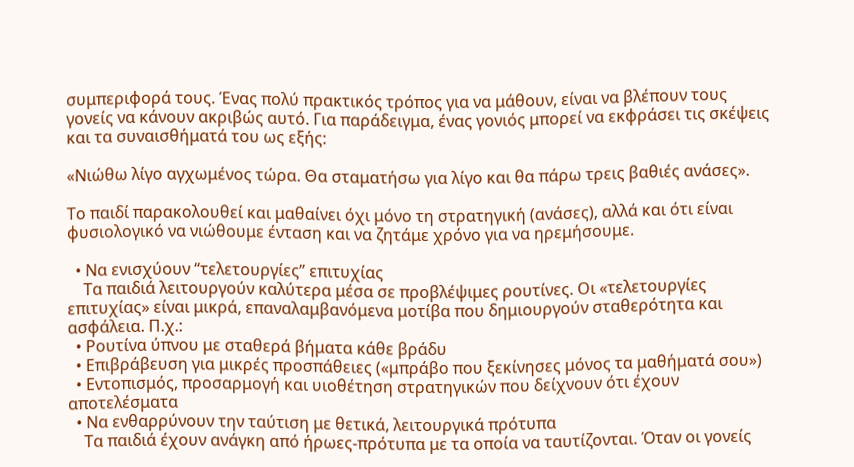συμπεριφορά τους. Ένας πολύ πρακτικός τρόπος για να μάθουν, είναι να βλέπουν τους γονείς να κάνουν ακριβώς αυτό. Για παράδειγμα, ένας γονιός μπορεί να εκφράσει τις σκέψεις και τα συναισθήματά του ως εξής:

«Νιώθω λίγο αγχωμένος τώρα. Θα σταματήσω για λίγο και θα πάρω τρεις βαθιές ανάσες».

Το παιδί παρακολουθεί και μαθαίνει όχι μόνο τη στρατηγική (ανάσες), αλλά και ότι είναι φυσιολογικό να νιώθουμε ένταση και να ζητάμε χρόνο για να ηρεμήσουμε.

  • Να ενισχύουν “τελετουργίες” επιτυχίας
    Τα παιδιά λειτουργούν καλύτερα μέσα σε προβλέψιμες ρουτίνες. Οι «τελετουργίες επιτυχίας» είναι μικρά, επαναλαμβανόμενα μοτίβα που δημιουργούν σταθερότητα και ασφάλεια. Π.χ.:
  • Ρουτίνα ύπνου με σταθερά βήματα κάθε βράδυ
  • Επιβράβευση για μικρές προσπάθειες («μπράβο που ξεκίνησες μόνος τα μαθήματά σου»)
  • Εντοπισμός, προσαρμογή και υιοθέτηση στρατηγικών που δείχνουν ότι έχουν αποτελέσματα
  • Να ενθαρρύνουν την ταύτιση με θετικά, λειτουργικά πρότυπα
    Τα παιδιά έχουν ανάγκη από ήρωες-πρότυπα με τα οποία να ταυτίζονται. Όταν οι γονείς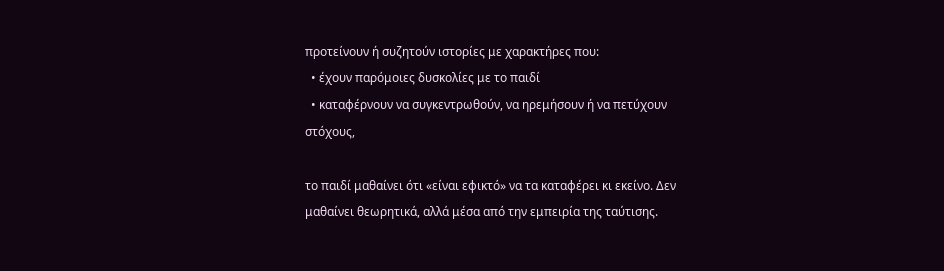προτείνουν ή συζητούν ιστορίες με χαρακτήρες που:
  • έχουν παρόμοιες δυσκολίες με το παιδί
  • καταφέρνουν να συγκεντρωθούν, να ηρεμήσουν ή να πετύχουν στόχους,

το παιδί μαθαίνει ότι «είναι εφικτό» να τα καταφέρει κι εκείνο. Δεν μαθαίνει θεωρητικά, αλλά μέσα από την εμπειρία της ταύτισης.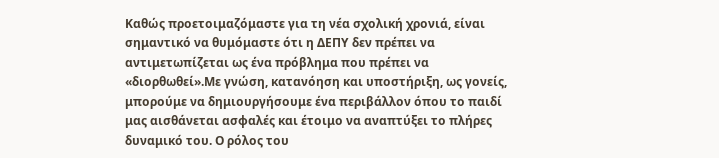Καθώς προετοιμαζόμαστε για τη νέα σχολική χρονιά, είναι σημαντικό να θυμόμαστε ότι η ΔΕΠΥ δεν πρέπει να αντιμετωπίζεται ως ένα πρόβλημα που πρέπει να «διορθωθεί».Με γνώση, κατανόηση και υποστήριξη, ως γονείς, μπορούμε να δημιουργήσουμε ένα περιβάλλον όπου το παιδί μας αισθάνεται ασφαλές και έτοιμο να αναπτύξει το πλήρες δυναμικό του. Ο ρόλος του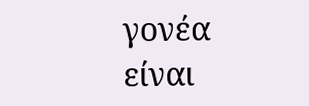γονέα είναι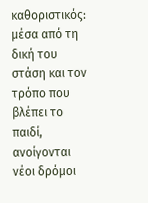καθοριστικός: μέσα από τη δική του στάση και τον τρόπο που βλέπει το παιδί, ανοίγονται νέοι δρόμοι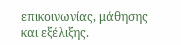επικοινωνίας, μάθησης και εξέλιξης.